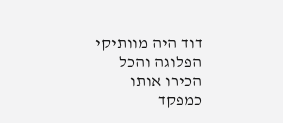דוד היה מוותיקי הפלוגה והכל הכירו אותו כמפקד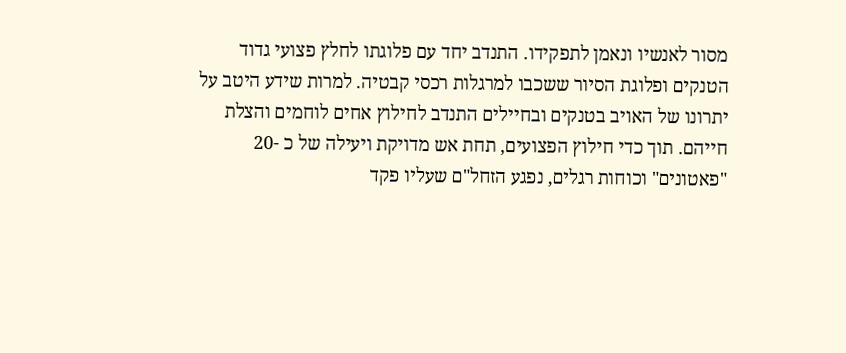מסור לאנשיו ונאמן לתפקידו. התנדב יחד עם פלוגתו לחלץ פצועי גדוד הטנקים ופלוגת הסיור ששכבו למרגלות רכסי קבטיה. למרות שידע היטב על יתרונו של האויב בטנקים ובחיילים התנדב לחילוץ אחים לוחמים והצלת חייהם. תוך כדי חילוץ הפצועים, תחת אש מדויקת ויעילה של כ -20 "פאטונים" וכוחות רגלים, נפגע הזחל"ם שעליו פקד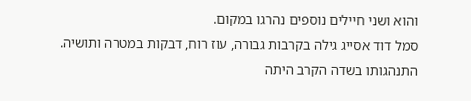והוא ושני חיילים נוספים נהרגו במקום.
סמל דוד אסייג גילה בקרבות גבורה, עוז רוח, דבקות במטרה ותושיה. התנהגותו בשדה הקרב היתה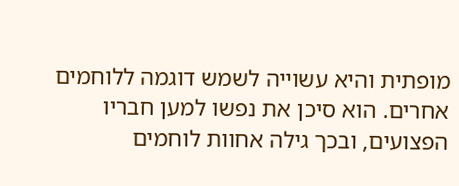מופתית והיא עשוייה לשמש דוגמה ללוחמים אחרים. הוא סיכן את נפשו למען חבריו הפצועים, ובכך גילה אחוות לוחמים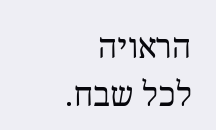הראויה לכל שבח.